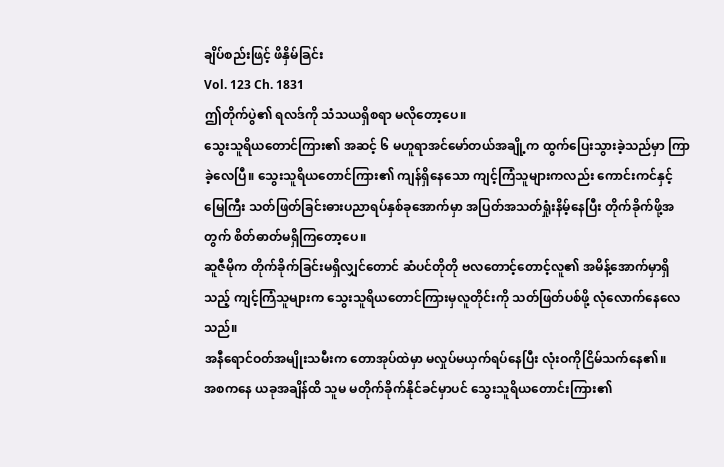ချိပ်စည်းဖြင့် ဖိနှိမ်ခြင်း
Vol. 123 Ch. 1831
ဤတိုက်ပွဲ၏ ရလဒ်ကို သံသယရှိစရာ မလိုတော့ပေ။
သွေးသူရိယတောင်ကြား၏ အဆင့် ၆ မဟူရာအင်မော်တယ်အချို့က ထွက်ပြေးသွားခဲ့သည်မှာ ကြာခဲ့လေပြီ။ သွေးသူရိယတောင်ကြား၏ ကျန်ရှိနေသော ကျင့်ကြံသူများကလည်း ကောင်းကင်နှင့် မြေကြီး သတ်ဖြတ်ခြင်းဓားပညာရပ်နှစ်ခုအောက်မှာ အပြတ်အသတ်ရှုံးနိမ့်နေပြီး တိုက်ခိုက်ဖို့အတွက် စိတ်ဓာတ်မရှိကြတော့ပေ။
ဆူဇီမိုက တိုက်ခိုက်ခြင်းမရှိလျှင်တောင် ဆံပင်တိုတို ဗလတောင့်တောင့်လူ၏ အမိန့်အောက်မှာရှိသည့် ကျင့်ကြံသူများက သွေးသူရိယတောင်ကြားမှလူတိုင်းကို သတ်ဖြတ်ပစ်ဖို့ လုံလောက်နေလေသည်။
အနီရောင်ဝတ်အမျိုးသမီးက တောအုပ်ထဲမှာ မလှုပ်မယှက်ရပ်နေပြီး လုံးဝကိုငြိမ်သက်နေ၏။
အစကနေ ယခုအချိန်ထိ သူမ မတိုက်ခိုက်နိုင်ခင်မှာပင် သွေးသူရိယတောင်းကြား၏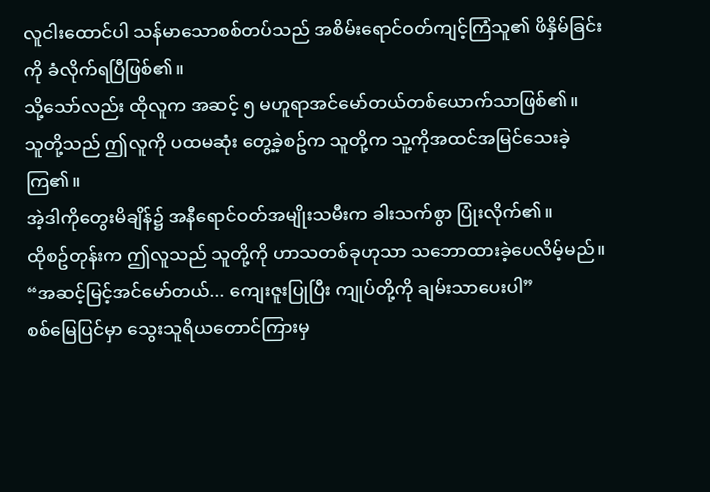လူငါးထောင်ပါ သန်မာသောစစ်တပ်သည် အစိမ်းရောင်ဝတ်ကျင့်ကြံသူ၏ ဖိနှိမ်ခြင်းကို ခံလိုက်ရပြီဖြစ်၏။
သို့သော်လည်း ထိုလူက အဆင့် ၅ မဟူရာအင်မော်တယ်တစ်ယောက်သာဖြစ်၏။
သူတို့သည် ဤလူကို ပထမဆုံး တွေ့ခဲ့စဥ်က သူတို့က သူ့ကိုအထင်အမြင်သေးခဲ့ကြ၏။
အဲ့ဒါကိုတွေးမိချိန်၌ အနီရောင်ဝတ်အမျိုးသမီးက ခါးသက်စွာ ပြုံးလိုက်၏။
ထိုစဥ်တုန်းက ဤလူသည် သူတို့ကို ဟာသတစ်ခုဟုသာ သဘောထားခဲ့ပေလိမ့်မည်။
“အဆင့်မြင့်အင်မော်တယ်... ကျေးဇူးပြုပြီး ကျုပ်တို့ကို ချမ်းသာပေးပါ”
စစ်မြေပြင်မှာ သွေးသူရိယတောင်ကြားမှ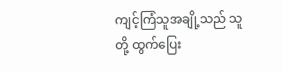ကျင့်ကြံသူအချို့သည် သူတို့ ထွက်ပြေး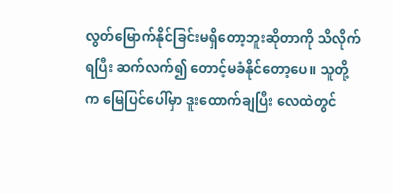လွတ်မြောက်နိုင်ခြင်းမရှိတော့ဘူးဆိုတာကို သိလိုက်ရပြီး ဆက်လက်၍ တောင့်မခံနိုင်တော့ပေ။ သူတို့က မြေပြင်ပေါ်မှာ ဒူးထောက်ချပြီး လေထဲတွင်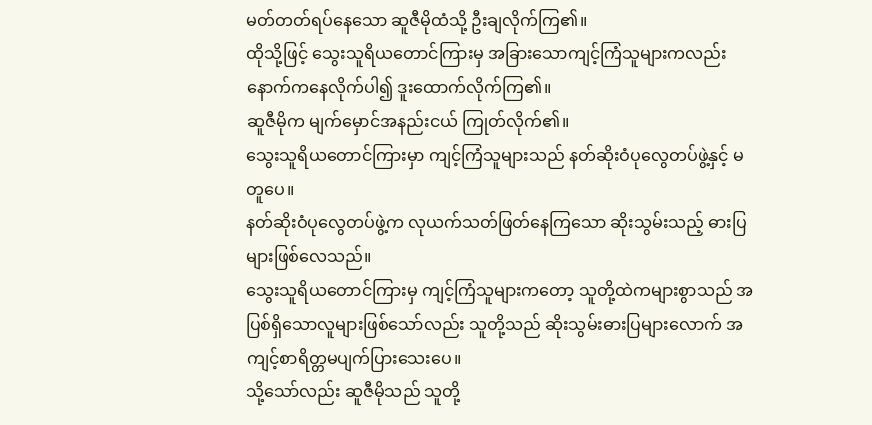မတ်တတ်ရပ်နေသော ဆူဇီမိုထံသို့ ဦးချလိုက်ကြ၏။
ထိုသို့ဖြင့် သွေးသူရိယတောင်ကြားမှ အခြားသောကျင့်ကြံသူများကလည်း နောက်ကနေလိုက်ပါ၍ ဒူးထောက်လိုက်ကြ၏။
ဆူဇီမိုက မျက်မှောင်အနည်းငယ် ကြုတ်လိုက်၏။
သွေးသူရိယတောင်ကြားမှာ ကျင့်ကြံသူများသည် နတ်ဆိုးဝံပုလွေတပ်ဖွဲ့နှင့် မတူပေ။
နတ်ဆိုးဝံပုလွေတပ်ဖွဲ့က လုယက်သတ်ဖြတ်နေကြသော ဆိုးသွမ်းသည့် ဓားပြများဖြစ်လေသည်။
သွေးသူရိယတောင်ကြားမှ ကျင့်ကြံသူများကတော့ သူတို့ထဲကများစွာသည် အပြစ်ရှိသောလူများဖြစ်သော်လည်း သူတို့သည် ဆိုးသွမ်းဓားပြများလောက် အကျင့်စာရိတ္တမပျက်ပြားသေးပေ။
သို့သော်လည်း ဆူဇီမိုသည် သူတို့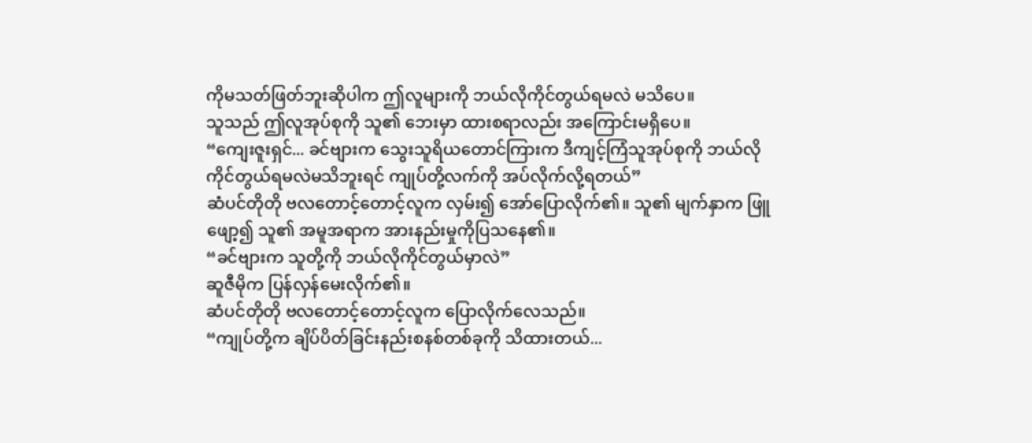ကိုမသတ်ဖြတ်ဘူးဆိုပါက ဤလူများကို ဘယ်လိုကိုင်တွယ်ရမလဲ မသိပေ။
သူသည် ဤလူအုပ်စုကို သူ၏ ဘေးမှာ ထားစရာလည်း အကြောင်းမရှိပေ။
“ကျေးဇူးရှင်... ခင်ဗျားက သွေးသူရိယတောင်ကြားက ဒီကျင့်ကြံသူအုပ်စုကို ဘယ်လိုကိုင်တွယ်ရမလဲမသိဘူးရင် ကျုပ်တို့လက်ကို အပ်လိုက်လို့ရတယ်”
ဆံပင်တိုတို ဗလတောင့်တောင့်လူက လှမ်း၍ အော်ပြောလိုက်၏။ သူ၏ မျက်နှာက ဖြူဖျော့၍ သူ၏ အမူအရာက အားနည်းမှုကိုပြသနေ၏။
“ခင်ဗျားက သူတို့ကို ဘယ်လိုကိုင်တွယ်မှာလဲ”
ဆူဇီမိုက ပြန်လှန်မေးလိုက်၏။
ဆံပင်တိုတို ဗလတောင့်တောင့်လူက ပြောလိုက်လေသည်။
“ကျုပ်တို့က ချိပ်ပိတ်ခြင်းနည်းစနစ်တစ်ခုကို သိထားတယ်...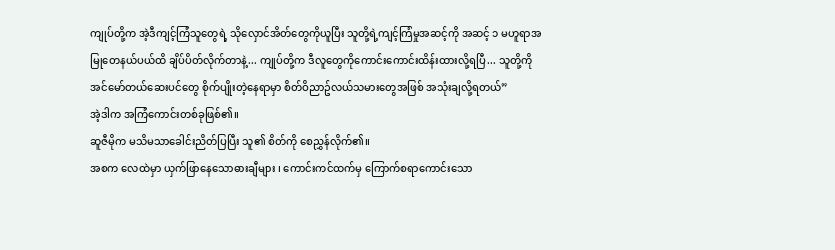ကျုပ်တို့က အဲ့ဒီကျင့်ကြံသူတွေရဲ့ သိုလှောင်အိတ်တွေကိုယူပြီး သူတို့ရဲ့ကျင့်ကြံမှုအဆင့်ကို အဆင့် ၁ မဟူရာအမြုတေနယ်ပယ်ထိ ချိပ်ပိတ်လိုက်တာနဲ့... ကျုပ်တို့က ဒီလူတွေကိုကောင်းကောင်းထိန်းထားလို့ရပြီ... သူတို့ကို အင်မော်တယ်ဆေးပင်တွေ စိုက်ပျိုးတဲ့နေရာမှာ စိတ်ဝိညာဥ်လယ်သမားတွေအဖြစ် အသုံးချလို့ရတယ်”
အဲ့ဒါက အကြံကောင်းတစ်ခုဖြစ်၏။
ဆူဇီမိုက မသိမသာခေါင်းညိတ်ပြပြီး သူ၏ စိတ်ကို စေညွှန်လိုက်၏။
အစက လေထဲမှာ ယှက်ဖြာနေသောဓားချီများ ၊ ကောင်းကင်ထက်မှ ကြောက်စရာကောင်းသော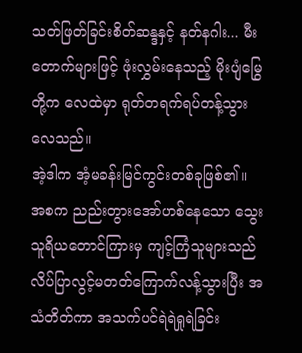သတ်ဖြတ်ခြင်းစိတ်ဆန္ဒနှင့် နတ်နဂါး... မီးတောက်များဖြင့် ဖုံးလွှမ်းနေသည့် မိုးပျံမြွေတို့က လေထဲမှာ ရုတ်တရက်ရပ်တန့်သွားလေသည်။
အဲ့ဒါက အံ့မခန်းမြင်ကွင်းတစ်ခုဖြစ်၏။
အစက ညည်းတွားအော်ဟစ်နေသော သွေးသူရိယတောင်ကြားမှ ကျင့်ကြံသူများသည် လိပ်ပြာလွင့်မတတ်ကြောက်လန့်သွားပြီး အသံတိတ်ကာ အသက်ပင်ရဲရဲရှုရဲခြင်း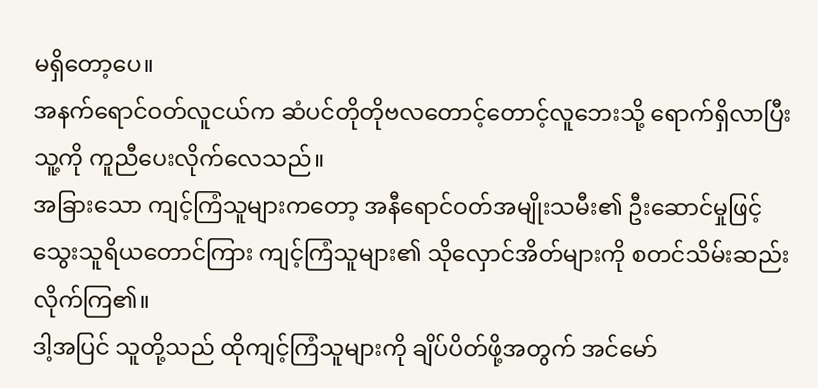မရှိတော့ပေ။
အနက်ရောင်ဝတ်လူငယ်က ဆံပင်တိုတိုဗလတောင့်တောင့်လူဘေးသို့ ရောက်ရှိလာပြီး သူ့ကို ကူညီပေးလိုက်လေသည်။
အခြားသော ကျင့်ကြံသူများကတော့ အနီရောင်ဝတ်အမျိုးသမီး၏ ဦးဆောင်မှုဖြင့် သွေးသူရိယတောင်ကြား ကျင့်ကြံသူများ၏ သိုလှောင်အိတ်များကို စတင်သိမ်းဆည်းလိုက်ကြ၏။
ဒါ့အပြင် သူတို့သည် ထိုကျင့်ကြံသူများကို ချိပ်ပိတ်ဖို့အတွက် အင်မော်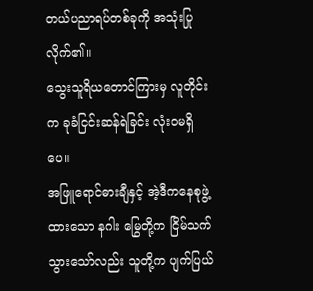တယ်ပညာရပ်တစ်ခုကို အသုံးပြုလိုက်၏။
သွေးသူရိယတောင်ကြားမှ လူတိုင်းက ခုခံငြင်းဆန်ရဲခြင်း လုံးဝမရှိပေ။
အဖြူရောင်ဓားချီနှင့် အဲ့ဒီကနေစုဖွဲ့ထားသော နဂါး မြွေတို့က ငြိမ်သက်သွားသော်လည်း သူတို့က ပျက်ပြယ်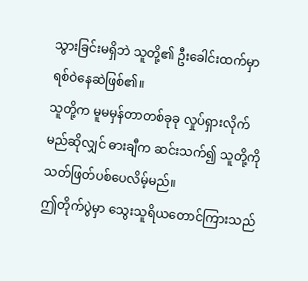သွားခြင်းမရှိဘဲ သူတို့၏ ဦးခေါင်းထက်မှာ ရစ်ဝဲနေဆဲဖြစ်၏။
သူတို့က မူမမှန်တာတစ်ခုခု လှုပ်ရှားလိုက်မည်ဆိုလျှင် ဓားချီက ဆင်းသက်၍ သူတို့ကိုသတ်ဖြတ်ပစ်ပေလိမ့်မည်။
ဤတိုက်ပွဲမှာ သွေးသူရိယတောင်ကြားသည်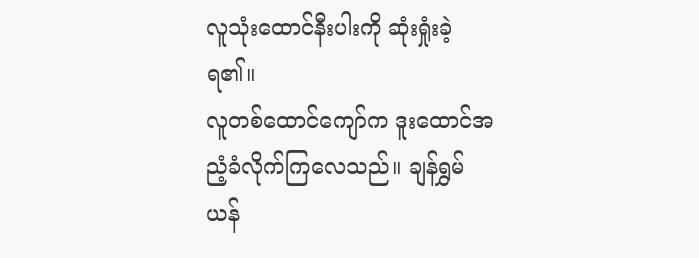လူသုံးထောင်နီးပါးကို ဆုံးရှုံးခဲ့ရ၏။
လူတစ်ထောင်ကျော်က ဒူးထောင်အညံ့ခံလိုက်ကြလေသည်။ ချန်ရွှမ်ယန်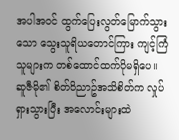အပါအဝင် ထွက်ပြေးလွတ်မြောက်သွားသော သွေးသူရိယတောင်ကြား ကျင့်ကြံသူများက တစ်ထောင်ထက်ပိုမရှိပေ။
ဆူဇီမို၏ စိတ်ဝိညာဥ်အသိစိတ်က လှုပ်ရှားသွားပြီး အလောင်းများထဲ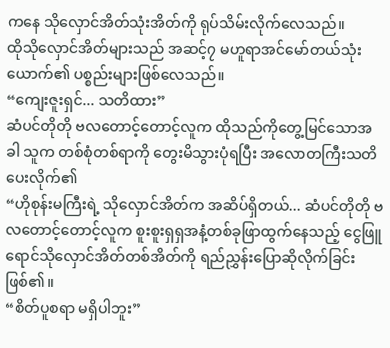ကနေ သိုလှောင်အိတ်သုံးအိတ်ကို ရုပ်သိမ်းလိုက်လေသည်။
ထိုသိုလှောင်အိတ်များသည် အဆင့်၇ မဟူရာအင်မော်တယ်သုံးယောက်၏ ပစ္စည်းများဖြစ်လေသည်။
“ကျေးဇူးရှင်... သတိထား”
ဆံပင်တိုတို ဗလတောင့်တောင့်လူက ထိုသည်ကိုတွေ့မြင်သောအခါ သူက တစ်စုံတစ်ရာကို တွေးမိသွားပုံရပြီး အလောတကြီးသတိပေးလိုက်၏
“ဟိုစုန်းမကြီးရဲ့ သိုလှောင်အိတ်က အဆိပ်ရှိတယ်... ဆံပင်တိုတို ဗလတောင့်တောင့်လူက စူးစူးရှရှအနံ့တစ်ခုဖြာထွက်နေသည့် ငွေဖြူရောင်သိုလှောင်အိတ်တစ်အိတ်ကို ရည်ညွှန်းပြောဆိုလိုက်ခြင်းဖြစ်၏။
“စိတ်ပူစရာ မရှိပါဘူး”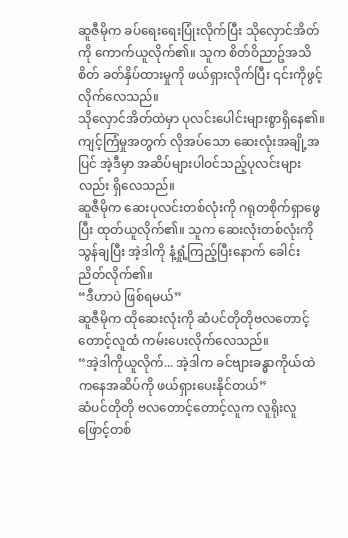ဆူဇီမိုက ခပ်ရေးရေးပြုံးလိုက်ပြီး သိုလှောင်အိတ်ကို ကောက်ယူလိုက်၏။ သူက စိတ်ဝိညာဥ်အသိစိတ် ခတ်နှိပ်ထားမှုကို ဖယ်ရှားလိုက်ပြီး ၎င်းကိုဖွင့်လိုက်လေသည်။
သိုလှောင်အိတ်ထဲမှာ ပုလင်းပေါင်းများစွာရှိနေ၏။
ကျင့်ကြံမှုအတွက် လိုအပ်သော ဆေးလုံးအချို့အပြင် အဲ့ဒီမှာ အဆိပ်များပါဝင်သည့်ပုလင်းများလည်း ရှိလေသည်။
ဆူဇီမိုက ဆေးပုလင်းတစ်လုံးကို ဂရုတစိုက်ရှာဖွေပြီး ထုတ်ယူလိုက်၏။ သူက ဆေးလုံးတစ်လုံးကို သွန်ချပြီး အဲ့ဒါကို နံ့ရှုံ့ကြည့်ပြီးနောက် ခေါင်းညိတ်လိုက်၏။
“ဒီဟာပဲ ဖြစ်ရမယ်”
ဆူဇီမိုက ထိုဆေးလုံးကို ဆံပင်တိုတိုဗလတောင့်တောင့်လူထံ ကမ်းပေးလိုက်လေသည်။
“အဲ့ဒါကိုယူလိုက်... အဲ့ဒါက ခင်ဗျားခန္ဓာကိုယ်ထဲကနေအဆိပ်ကို ဖယ်ရှားပေးနိုင်တယ်”
ဆံပင်တိုတို ဗလတောင့်တောင့်လူက လူရိုးလူဖြောင့်တစ်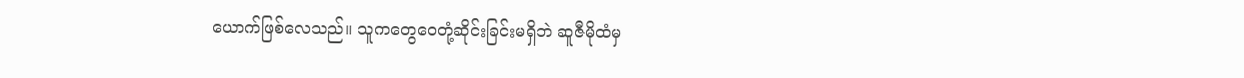ယောက်ဖြစ်လေသည်။ သူကတွေဝေတုံ့ဆိုင်းခြင်းမရှိဘဲ ဆူဇီမိုထံမှ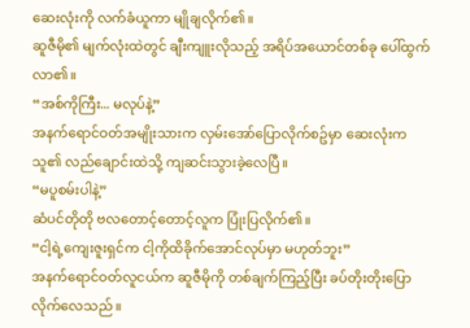ဆေးလုံးကို လက်ခံယူကာ မျိုချလိုက်၏။
ဆူဇီမို၏ မျက်လုံးထဲတွင် ချီးကျူးလိုသည့် အရိပ်အယောင်တစ်ခု ပေါ်ထွက်လာ၏။
“အစ်ကိုကြီး... မလုပ်နဲ့”
အနက်ရောင်ဝတ်အမျိုးသားက လှမ်းအော်ပြောလိုက်စဥ်မှာ ဆေးလုံးက သူ၏ လည်ချောင်းထဲသို့ ကျဆင်းသွားခဲ့လေပြီ။
“မပူစမ်းပါနဲ့”
ဆံပင်တိုတို ဗလတောင့်တောင့်လူက ပြုံးပြလိုက်၏။
“ငါ့ရဲ့ကျေးဇူးရှင်က ငါ့ကိုထိခိုက်အောင်လုပ်မှာ မဟုတ်ဘူး”
အနက်ရောင်ဝတ်လူငယ်က ဆူဇီမိုကို တစ်ချက်ကြည့်ပြီး ခပ်တိုးတိုးပြောလိုက်လေသည်။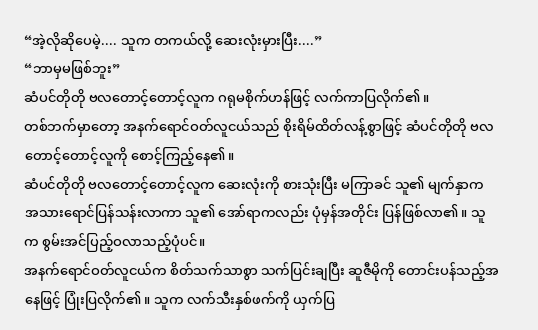“အဲ့လိုဆိုပေမဲ့.... သူက တကယ်လို့ ဆေးလုံးမှားပြီး....”
“ဘာမှမဖြစ်ဘူး”
ဆံပင်တိုတို ဗလတောင့်တောင့်လူက ဂရုမစိုက်ဟန်ဖြင့် လက်ကာပြလိုက်၏။
တစ်ဘက်မှာတော့ အနက်ရောင်ဝတ်လူငယ်သည် စိုးရိမ်ထိတ်လန့်စွာဖြင့် ဆံပင်တိုတို ဗလတောင့်တောင့်လူကို စောင့်ကြည့်နေ၏။
ဆံပင်တိုတို ဗလတောင့်တောင့်လူက ဆေးလုံးကို စားသုံးပြီး မကြာခင် သူ၏ မျက်နှာက အသားရောင်ပြန်သန်းလာကာ သူ၏ အော်ရာကလည်း ပုံမှန်အတိုင်း ပြန်ဖြစ်လာ၏။ သူက စွမ်းအင်ပြည့်ဝလာသည့်ပုံပင်။
အနက်ရောင်ဝတ်လူငယ်က စိတ်သက်သာစွာ သက်ပြင်းချပြီး ဆူဇီမိုကို တောင်းပန်သည့်အနေဖြင့် ပြုံးပြလိုက်၏။ သူက လက်သီးနှစ်ဖက်ကို ယှက်ပြ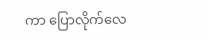ကာ ပြောလိုက်လေ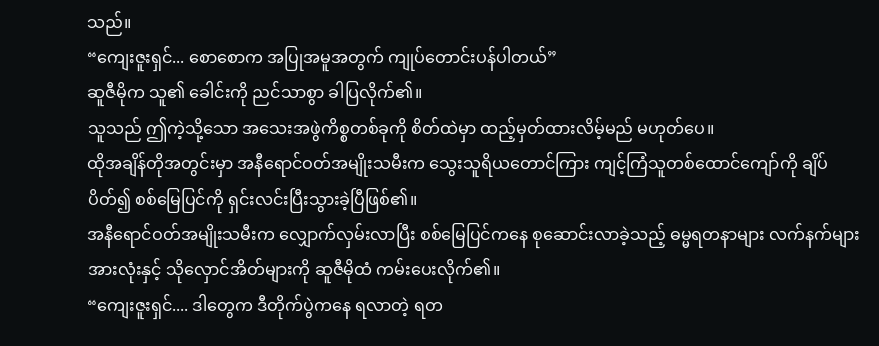သည်။
“ကျေးဇူးရှင်... စောစောက အပြုအမူအတွက် ကျုပ်တောင်းပန်ပါတယ်”
ဆူဇီမိုက သူ၏ ခေါင်းကို ညင်သာစွာ ခါပြလိုက်၏။
သူသည် ဤကဲ့သို့သော အသေးအဖွဲကိစ္စတစ်ခုကို စိတ်ထဲမှာ ထည့်မှတ်ထားလိမ့်မည် မဟုတ်ပေ။
ထိုအချိန်တိုအတွင်းမှာ အနီရောင်ဝတ်အမျိုးသမီးက သွေးသူရိယတောင်ကြား ကျင့်ကြံသူတစ်ထောင်ကျော်ကို ချိပ်ပိတ်၍ စစ်မြေပြင်ကို ရှင်းလင်းပြီးသွားခဲ့ပြီဖြစ်၏။
အနီရောင်ဝတ်အမျိုးသမီးက လျှောက်လှမ်းလာပြီး စစ်မြေပြင်ကနေ စုဆောင်းလာခဲ့သည့် ဓမ္မရတနာများ လက်နက်များအားလုံးနှင့် သိုလှောင်အိတ်များကို ဆူဇီမိုထံ ကမ်းပေးလိုက်၏။
“ကျေးဇူးရှင်.... ဒါတွေက ဒီတိုက်ပွဲကနေ ရလာတဲ့ ရတ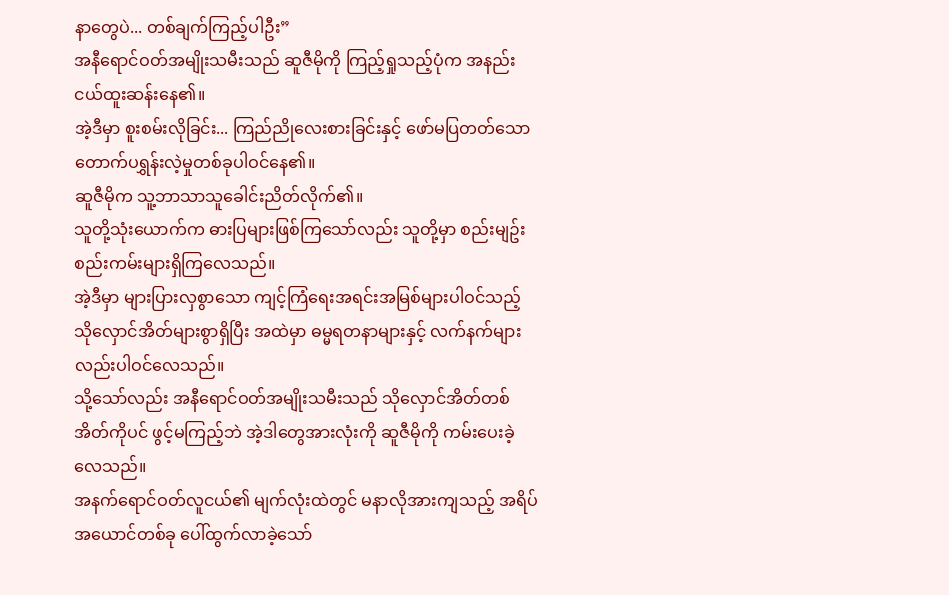နာတွေပဲ... တစ်ချက်ကြည့်ပါဦး”
အနီရောင်ဝတ်အမျိုးသမီးသည် ဆူဇီမိုကို ကြည့်ရှုသည့်ပုံက အနည်းငယ်ထူးဆန်းနေ၏။
အဲ့ဒီမှာ စူးစမ်းလိုခြင်း... ကြည်ညိုလေးစားခြင်းနှင့် ဖော်မပြတတ်သော တောက်ပရွှန်းလဲ့မှုတစ်ခုပါဝင်နေ၏။
ဆူဇီမိုက သူ့ဘာသာသူခေါင်းညိတ်လိုက်၏။
သူတို့သုံးယောက်က ဓားပြများဖြစ်ကြသော်လည်း သူတို့မှာ စည်းမျဥ်းစည်းကမ်းများရှိကြလေသည်။
အဲ့ဒီမှာ များပြားလှစွာသော ကျင့်ကြံရေးအရင်းအမြစ်များပါဝင်သည့် သိုလှောင်အိတ်များစွာရှိပြီး အထဲမှာ ဓမ္မရတနာများနှင့် လက်နက်များလည်းပါဝင်လေသည်။
သို့သော်လည်း အနီရောင်ဝတ်အမျိုးသမီးသည် သိုလှောင်အိတ်တစ်အိတ်ကိုပင် ဖွင့်မကြည့်ဘဲ အဲ့ဒါတွေအားလုံးကို ဆူဇီမိုကို ကမ်းပေးခဲ့လေသည်။
အနက်ရောင်ဝတ်လူငယ်၏ မျက်လုံးထဲတွင် မနာလိုအားကျသည့် အရိပ်အယောင်တစ်ခု ပေါ်ထွက်လာခဲ့သော်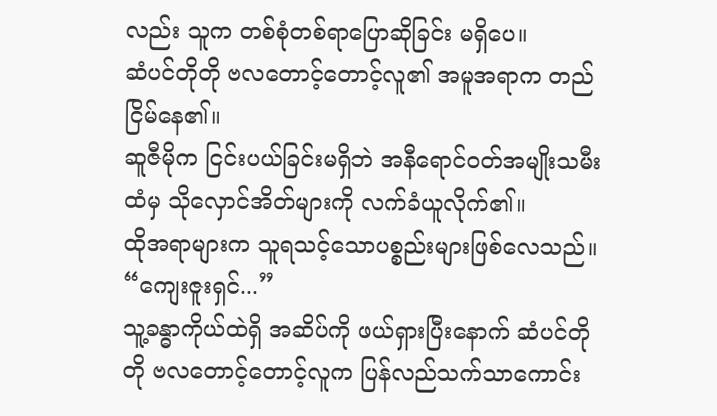လည်း သူက တစ်စုံတစ်ရာပြောဆိုခြင်း မရှိပေ။
ဆံပင်တိုတို ဗလတောင့်တောင့်လူ၏ အမူအရာက တည်ငြိမ်နေ၏။
ဆူဇီမိုက ငြင်းပယ်ခြင်းမရှိဘဲ အနီရောင်ဝတ်အမျိုးသမီးထံမှ သိုလှောင်အိတ်များကို လက်ခံယူလိုက်၏။
ထိုအရာများက သူရသင့်သောပစ္စည်းများဖြစ်လေသည်။
“ကျေးဇူးရှင်...”
သူ့ခန္ဓာကိုယ်ထဲရှိ အဆိပ်ကို ဖယ်ရှားပြီးနောက် ဆံပင်တိုတို ဗလတောင့်တောင့်လူက ပြန်လည်သက်သာကောင်း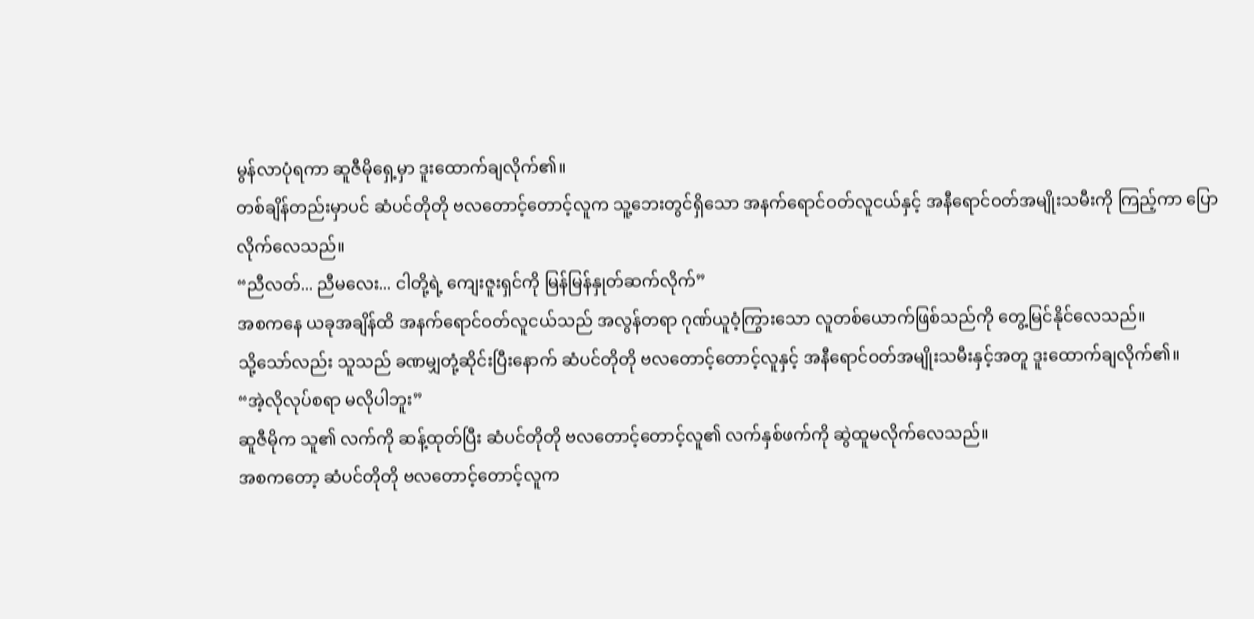မွန်လာပုံရကာ ဆူဇီမိုရှေ့မှာ ဒူးထောက်ချလိုက်၏။
တစ်ချိန်တည်းမှာပင် ဆံပင်တိုတို ဗလတောင့်တောင့်လူက သူ့ဘေးတွင်ရှိသော အနက်ရောင်ဝတ်လူငယ်နှင့် အနီရောင်ဝတ်အမျိုးသမီးကို ကြည့်ကာ ပြောလိုက်လေသည်။
“ညီလတ်... ညီမလေး... ငါတို့ရဲ့ ကျေးဇူးရှင်ကို မြန်မြန်နှုတ်ဆက်လိုက်”
အစကနေ ယခုအချိန်ထိ အနက်ရောင်ဝတ်လူငယ်သည် အလွန်တရာ ဂုဏ်ယူဝံ့ကြွားသော လူတစ်ယောက်ဖြစ်သည်ကို တွေ့မြင်နိုင်လေသည်။
သို့သော်လည်း သူသည် ခဏမျှတုံ့ဆိုင်းပြီးနောက် ဆံပင်တိုတို ဗလတောင့်တောင့်လူနှင့် အနီရောင်ဝတ်အမျိုးသမီးနှင့်အတူ ဒူးထောက်ချလိုက်၏။
“အဲ့လိုလုပ်စရာ မလိုပါဘူး”
ဆူဇီမိုက သူ၏ လက်ကို ဆန့်ထုတ်ပြီး ဆံပင်တိုတို ဗလတောင့်တောင့်လူ၏ လက်နှစ်ဖက်ကို ဆွဲထူမလိုက်လေသည်။
အစကတော့ ဆံပင်တိုတို ဗလတောင့်တောင့်လူက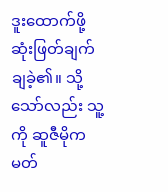ဒူးထောက်ဖို့ ဆုံးဖြတ်ချက်ချခဲ့၏။ သို့သော်လည်း သူ့ကို ဆူဇီမိုက မတ်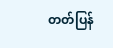တတ်ပြန်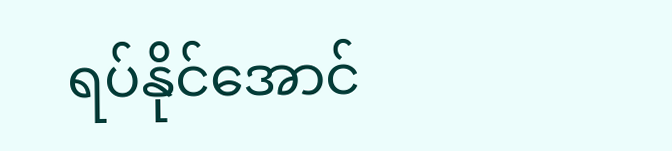ရပ်နိုင်အောင်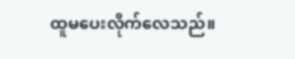ထူမပေးလိုက်လေသည်။